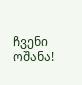ჩვენი ოშანა!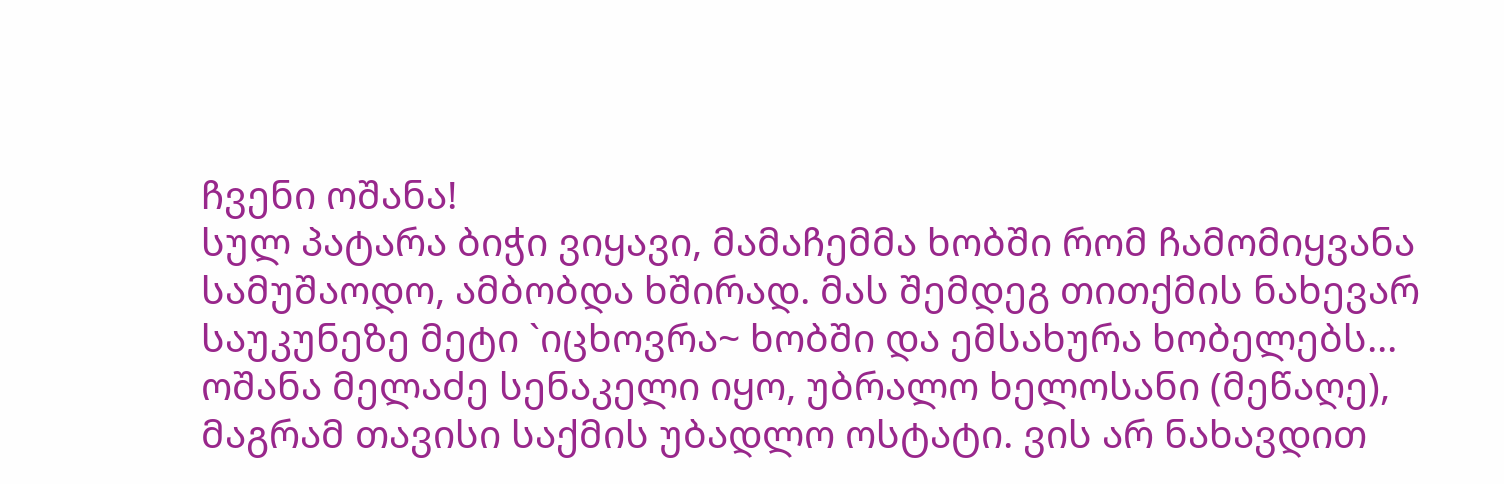ჩვენი ოშანა!
სულ პატარა ბიჭი ვიყავი, მამაჩემმა ხობში რომ ჩამომიყვანა სამუშაოდო, ამბობდა ხშირად. მას შემდეგ თითქმის ნახევარ საუკუნეზე მეტი `იცხოვრა~ ხობში და ემსახურა ხობელებს...
ოშანა მელაძე სენაკელი იყო, უბრალო ხელოსანი (მეწაღე), მაგრამ თავისი საქმის უბადლო ოსტატი. ვის არ ნახავდით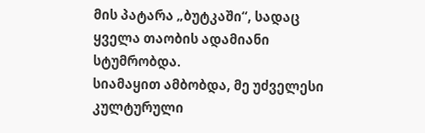მის პატარა „ბუტკაში“, სადაც ყველა თაობის ადამიანი სტუმრობდა.
სიამაყით ამბობდა, მე უძველესი კულტურული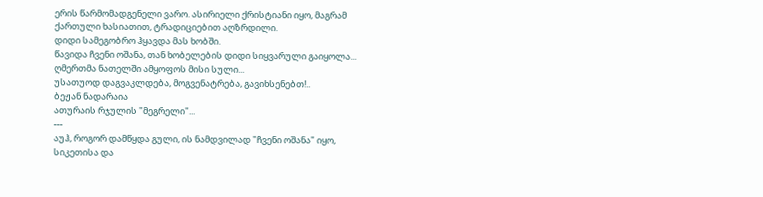ერის წარმომადგენელი ვარო. ასირიელი ქრისტიანი იყო, მაგრამ ქართული ხასიათით, ტრადიციებით აღზრდილი.
დიდი სამეგობრო ჰყავდა მას ხობში.
წავიდა ჩვენი ოშანა, თან ხობელების დიდი სიყვარული გაიყოლა...
ღმერთმა ნათელში ამყოფოს მისი სული...
უსათუოდ დაგვაკლდება, მოგვენატრება, გავიხსენებთ!..
ბეჟან ნადარაია
ათურაის რჯულის "მეგრელი"...
---
აუჰ, როგორ დამწყდა გული, ის ნამდვილად "ჩვენი ოშანა" იყო, სიკეთისა და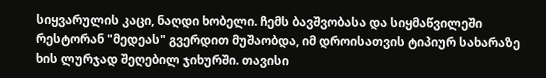სიყვარულის კაცი, ნაღდი ხობელი. ჩემს ბავშვობასა და სიყმაწვილეში რესტორან "მედეას" გვერდით მუშაობდა, იმ დროისათვის ტიპიურ სახარაზე ხის ლურჯად შეღებილ ჯიხურში. თავისი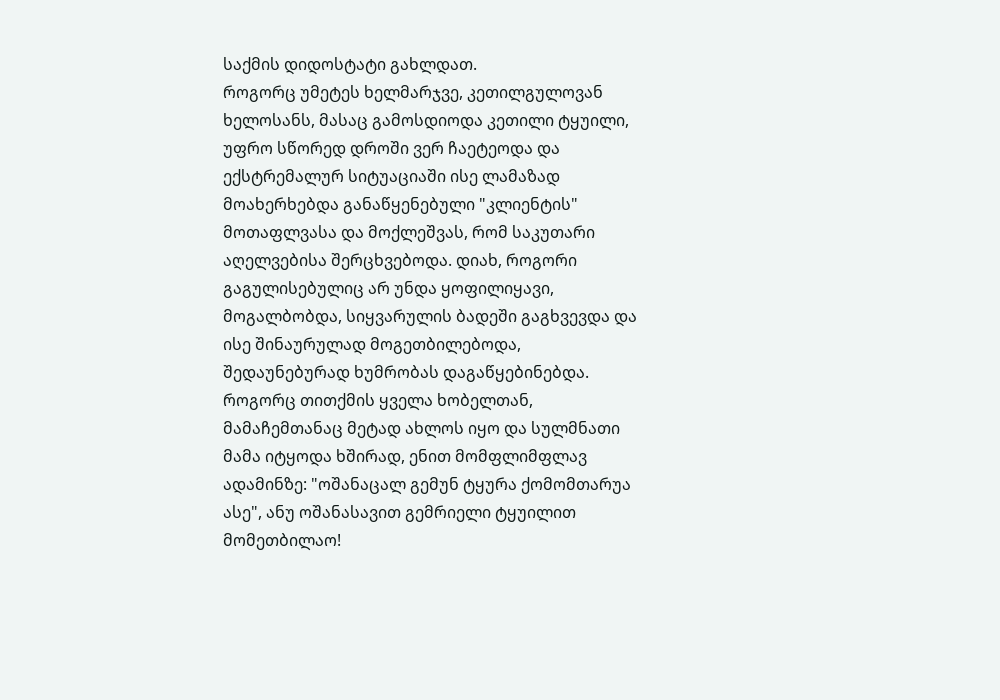საქმის დიდოსტატი გახლდათ.
როგორც უმეტეს ხელმარჯვე, კეთილგულოვან ხელოსანს, მასაც გამოსდიოდა კეთილი ტყუილი, უფრო სწორედ დროში ვერ ჩაეტეოდა და ექსტრემალურ სიტუაციაში ისე ლამაზად მოახერხებდა განაწყენებული "კლიენტის" მოთაფლვასა და მოქლეშვას, რომ საკუთარი აღელვებისა შერცხვებოდა. დიახ, როგორი გაგულისებულიც არ უნდა ყოფილიყავი, მოგალბობდა, სიყვარულის ბადეში გაგხვევდა და ისე შინაურულად მოგეთბილებოდა, შედაუნებურად ხუმრობას დაგაწყებინებდა.
როგორც თითქმის ყველა ხობელთან, მამაჩემთანაც მეტად ახლოს იყო და სულმნათი მამა იტყოდა ხშირად, ენით მომფლიმფლავ ადამინზე: "ოშანაცალ გემუნ ტყურა ქომომთარუა ასე", ანუ ოშანასავით გემრიელი ტყუილით მომეთბილაო!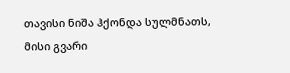თავისი ნიშა ჰქონდა სულმნათს, მისი გვარი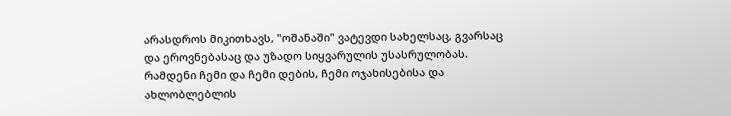არასდროს მიკითხავს, "ოშანაში" ვატევდი სახელსაც, გვარსაც და ეროვნებასაც და უზადო სიყვარულის უსასრულობას.
რამდენი ჩემი და ჩემი დების, ჩემი ოჯახისებისა და ახლობლებლის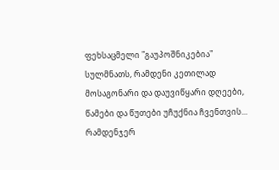ფეხსაცმელი "გაუპოშნიკებია" სულმნათს, რამდენი კეთილად მოსაგონარი და დაუვიწყარი დღეები, წამები და წუთები უჩუქნია ჩვენთვის... რამდენჯერ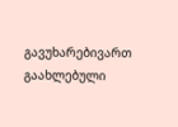გავუხარებივართ გაახლებული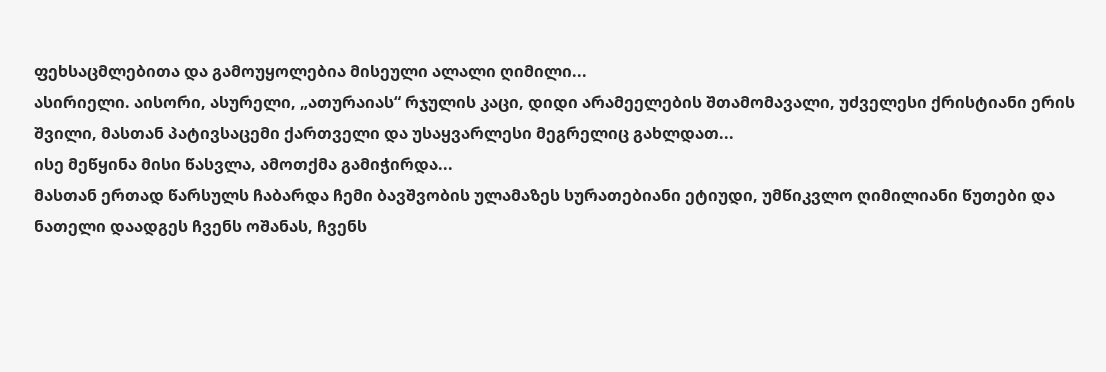ფეხსაცმლებითა და გამოუყოლებია მისეული ალალი ღიმილი...
ასირიელი. აისორი, ასურელი, „ათურაიას“ რჯულის კაცი, დიდი არამეელების შთამომავალი, უძველესი ქრისტიანი ერის შვილი, მასთან პატივსაცემი ქართველი და უსაყვარლესი მეგრელიც გახლდათ...
ისე მეწყინა მისი წასვლა, ამოთქმა გამიჭირდა...
მასთან ერთად წარსულს ჩაბარდა ჩემი ბავშვობის ულამაზეს სურათებიანი ეტიუდი, უმწიკვლო ღიმილიანი წუთები და
ნათელი დაადგეს ჩვენს ოშანას, ჩვენს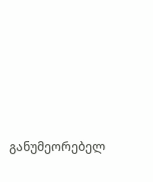განუმეორებელ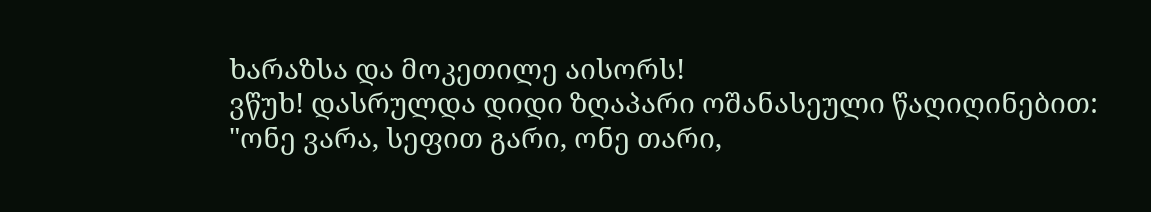ხარაზსა და მოკეთილე აისორს!
ვწუხ! დასრულდა დიდი ზღაპარი ოშანასეული წაღიღინებით: "ონე ვარა, სეფით გარი, ონე თარი,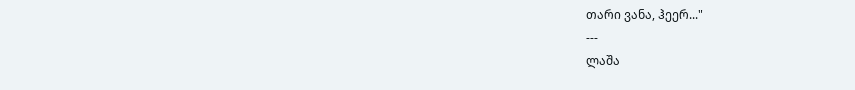თარი ვანა, ჰეერ..."
---
ლაშა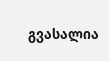გვასალია